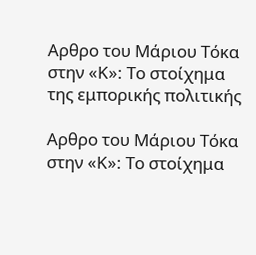Αρθρο του Μάριου Τόκα στην «Κ»: Το στοίχημα της εμπορικής πολιτικής

Αρθρο του Μάριου Τόκα στην «Κ»: Το στοίχημα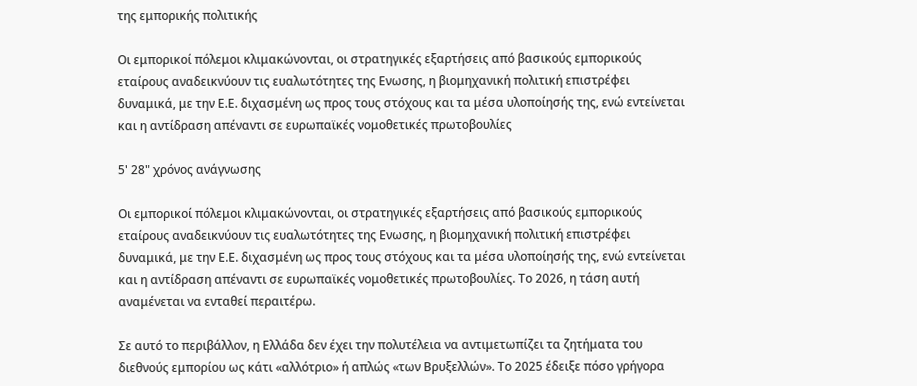της εμπορικής πολιτικής

Οι εμπορικοί πόλεμοι κλιμακώνονται, οι στρατηγικές εξαρτήσεις από βασικούς εμπορικούς εταίρους αναδεικνύουν τις ευαλωτότητες της Ενωσης, η βιομηχανική πολιτική επιστρέφει δυναμικά, με την Ε.Ε. διχασμένη ως προς τους στόχους και τα μέσα υλοποίησής της, ενώ εντείνεται και η αντίδραση απέναντι σε ευρωπαϊκές νομοθετικές πρωτοβουλίες

5' 28" χρόνος ανάγνωσης

Οι εμπορικοί πόλεμοι κλιμακώνονται, οι στρατηγικές εξαρτήσεις από βασικούς εμπορικούς εταίρους αναδεικνύουν τις ευαλωτότητες της Ενωσης, η βιομηχανική πολιτική επιστρέφει δυναμικά, με την Ε.Ε. διχασμένη ως προς τους στόχους και τα μέσα υλοποίησής της, ενώ εντείνεται και η αντίδραση απέναντι σε ευρωπαϊκές νομοθετικές πρωτοβουλίες. Το 2026, η τάση αυτή αναμένεται να ενταθεί περαιτέρω.

Σε αυτό το περιβάλλον, η Ελλάδα δεν έχει την πολυτέλεια να αντιμετωπίζει τα ζητήματα του διεθνούς εμπορίου ως κάτι «αλλότριο» ή απλώς «των Βρυξελλών». Το 2025 έδειξε πόσο γρήγορα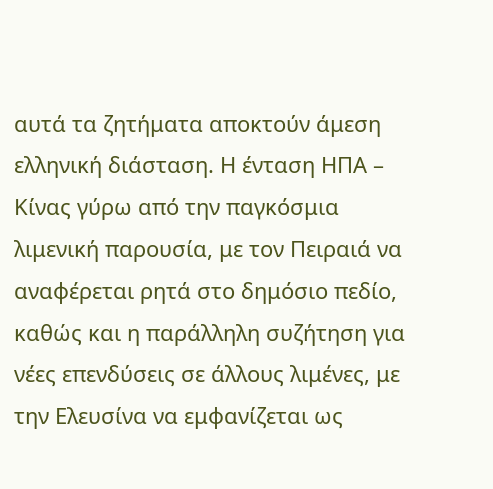αυτά τα ζητήματα αποκτούν άμεση ελληνική διάσταση. Η ένταση ΗΠΑ – Κίνας γύρω από την παγκόσμια λιμενική παρουσία, με τον Πειραιά να αναφέρεται ρητά στο δημόσιο πεδίο, καθώς και η παράλληλη συζήτηση για νέες επενδύσεις σε άλλους λιμένες, με την Ελευσίνα να εμφανίζεται ως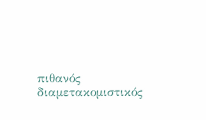πιθανός διαμετακομιστικός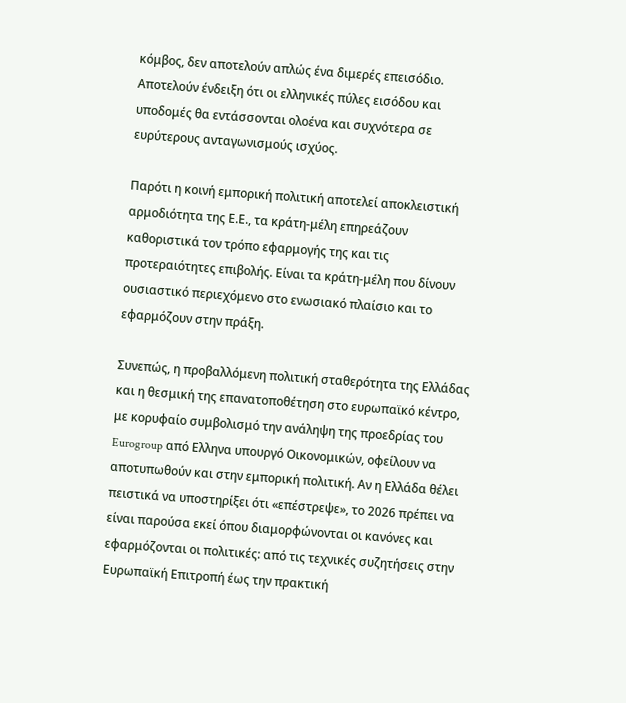κόμβος, δεν αποτελούν απλώς ένα διμερές επεισόδιο. Αποτελούν ένδειξη ότι οι ελληνικές πύλες εισόδου και υποδομές θα εντάσσονται ολοένα και συχνότερα σε ευρύτερους ανταγωνισμούς ισχύος.

Παρότι η κοινή εμπορική πολιτική αποτελεί αποκλειστική αρμοδιότητα της Ε.Ε., τα κράτη-μέλη επηρεάζουν καθοριστικά τον τρόπο εφαρμογής της και τις προτεραιότητες επιβολής. Είναι τα κράτη-μέλη που δίνουν ουσιαστικό περιεχόμενο στο ενωσιακό πλαίσιο και το εφαρμόζουν στην πράξη.

Συνεπώς, η προβαλλόμενη πολιτική σταθερότητα της Ελλάδας και η θεσμική της επανατοποθέτηση στο ευρωπαϊκό κέντρο, με κορυφαίο συμβολισμό την ανάληψη της προεδρίας του Eurogroup από Ελληνα υπουργό Οικονομικών, οφείλουν να αποτυπωθούν και στην εμπορική πολιτική. Αν η Ελλάδα θέλει πειστικά να υποστηρίξει ότι «επέστρεψε», το 2026 πρέπει να είναι παρούσα εκεί όπου διαμορφώνονται οι κανόνες και εφαρμόζονται οι πολιτικές: από τις τεχνικές συζητήσεις στην Ευρωπαϊκή Επιτροπή έως την πρακτική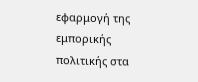εφαρμογή της εμπορικής πολιτικής στα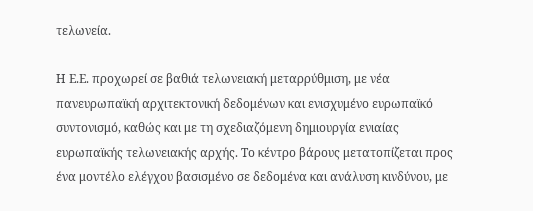τελωνεία.

Η Ε.Ε. προχωρεί σε βαθιά τελωνειακή μεταρρύθμιση, με νέα πανευρωπαϊκή αρχιτεκτονική δεδομένων και ενισχυμένο ευρωπαϊκό συντονισμό, καθώς και με τη σχεδιαζόμενη δημιουργία ενιαίας ευρωπαϊκής τελωνειακής αρχής. Το κέντρο βάρους μετατοπίζεται προς ένα μοντέλο ελέγχου βασισμένο σε δεδομένα και ανάλυση κινδύνου, με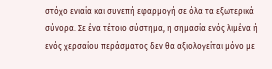στόχο ενιαία και συνεπή εφαρμογή σε όλα τα εξωτερικά σύνορα. Σε ένα τέτοιο σύστημα, η σημασία ενός λιμένα ή ενός χερσαίου περάσματος δεν θα αξιολογείται μόνο με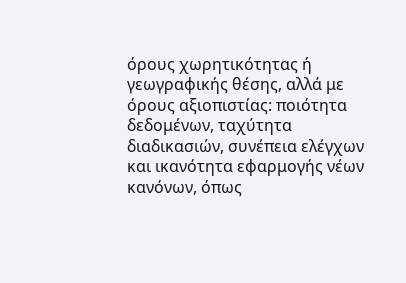όρους χωρητικότητας ή γεωγραφικής θέσης, αλλά με όρους αξιοπιστίας: ποιότητα δεδομένων, ταχύτητα διαδικασιών, συνέπεια ελέγχων και ικανότητα εφαρμογής νέων κανόνων, όπως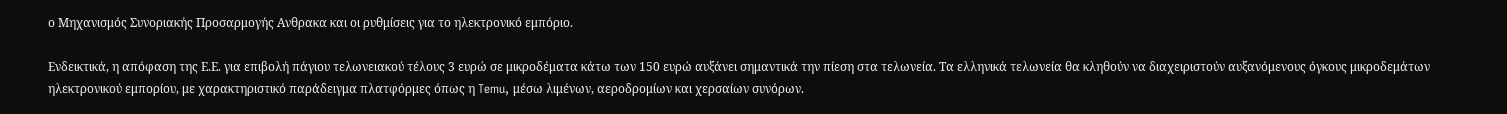ο Μηχανισμός Συνοριακής Προσαρμογής Ανθρακα και οι ρυθμίσεις για το ηλεκτρονικό εμπόριο.

Ενδεικτικά, η απόφαση της Ε.Ε. για επιβολή πάγιου τελωνειακού τέλους 3 ευρώ σε μικροδέματα κάτω των 150 ευρώ αυξάνει σημαντικά την πίεση στα τελωνεία. Τα ελληνικά τελωνεία θα κληθούν να διαχειριστούν αυξανόμενους όγκους μικροδεμάτων ηλεκτρονικού εμπορίου, με χαρακτηριστικό παράδειγμα πλατφόρμες όπως η Temu, μέσω λιμένων, αεροδρομίων και χερσαίων συνόρων.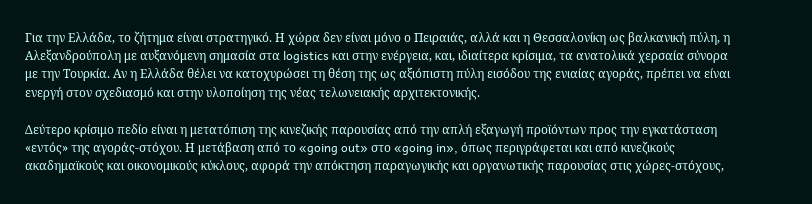Για την Ελλάδα, το ζήτημα είναι στρατηγικό. Η χώρα δεν είναι μόνο ο Πειραιάς, αλλά και η Θεσσαλονίκη ως βαλκανική πύλη, η Αλεξανδρούπολη με αυξανόμενη σημασία στα logistics και στην ενέργεια, και, ιδιαίτερα κρίσιμα, τα ανατολικά χερσαία σύνορα με την Τουρκία. Αν η Ελλάδα θέλει να κατοχυρώσει τη θέση της ως αξιόπιστη πύλη εισόδου της ενιαίας αγοράς, πρέπει να είναι ενεργή στον σχεδιασμό και στην υλοποίηση της νέας τελωνειακής αρχιτεκτονικής.

Δεύτερο κρίσιμο πεδίο είναι η μετατόπιση της κινεζικής παρουσίας από την απλή εξαγωγή προϊόντων προς την εγκατάσταση «εντός» της αγοράς-στόχου. Η μετάβαση από το «going out» στο «going in», όπως περιγράφεται και από κινεζικούς ακαδημαϊκούς και οικονομικούς κύκλους, αφορά την απόκτηση παραγωγικής και οργανωτικής παρουσίας στις χώρες-στόχους,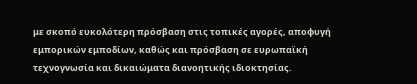με σκοπό ευκολότερη πρόσβαση στις τοπικές αγορές, αποφυγή εμπορικών εμποδίων, καθώς και πρόσβαση σε ευρωπαϊκή τεχνογνωσία και δικαιώματα διανοητικής ιδιοκτησίας.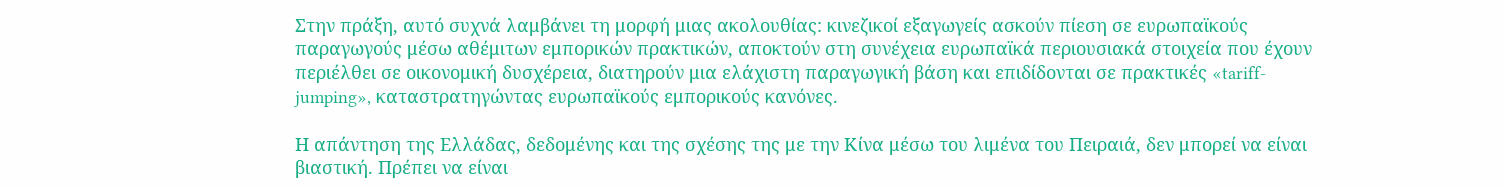Στην πράξη, αυτό συχνά λαμβάνει τη μορφή μιας ακολουθίας: κινεζικοί εξαγωγείς ασκούν πίεση σε ευρωπαϊκούς παραγωγούς μέσω αθέμιτων εμπορικών πρακτικών, αποκτούν στη συνέχεια ευρωπαϊκά περιουσιακά στοιχεία που έχουν περιέλθει σε οικονομική δυσχέρεια, διατηρούν μια ελάχιστη παραγωγική βάση και επιδίδονται σε πρακτικές «tariff-jumping», καταστρατηγώντας ευρωπαϊκούς εμπορικούς κανόνες.

Η απάντηση της Ελλάδας, δεδομένης και της σχέσης της με την Κίνα μέσω του λιμένα του Πειραιά, δεν μπορεί να είναι βιαστική. Πρέπει να είναι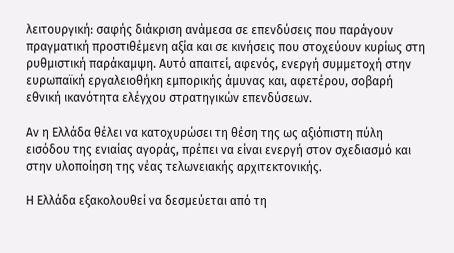λειτουργική: σαφής διάκριση ανάμεσα σε επενδύσεις που παράγουν πραγματική προστιθέμενη αξία και σε κινήσεις που στοχεύουν κυρίως στη ρυθμιστική παράκαμψη. Αυτό απαιτεί, αφενός, ενεργή συμμετοχή στην ευρωπαϊκή εργαλειοθήκη εμπορικής άμυνας και, αφετέρου, σοβαρή εθνική ικανότητα ελέγχου στρατηγικών επενδύσεων.

Αν η Ελλάδα θέλει να κατοχυρώσει τη θέση της ως αξιόπιστη πύλη εισόδου της ενιαίας αγοράς, πρέπει να είναι ενεργή στον σχεδιασμό και στην υλοποίηση της νέας τελωνειακής αρχιτεκτονικής.

Η Ελλάδα εξακολουθεί να δεσμεύεται από τη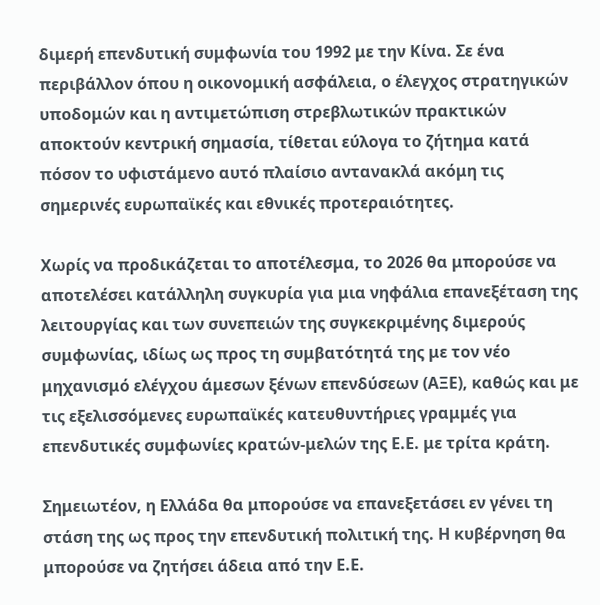διμερή επενδυτική συμφωνία του 1992 με την Κίνα. Σε ένα περιβάλλον όπου η οικονομική ασφάλεια, ο έλεγχος στρατηγικών υποδομών και η αντιμετώπιση στρεβλωτικών πρακτικών αποκτούν κεντρική σημασία, τίθεται εύλογα το ζήτημα κατά πόσον το υφιστάμενο αυτό πλαίσιο αντανακλά ακόμη τις σημερινές ευρωπαϊκές και εθνικές προτεραιότητες.

Χωρίς να προδικάζεται το αποτέλεσμα, το 2026 θα μπορούσε να αποτελέσει κατάλληλη συγκυρία για μια νηφάλια επανεξέταση της λειτουργίας και των συνεπειών της συγκεκριμένης διμερούς συμφωνίας, ιδίως ως προς τη συμβατότητά της με τον νέο μηχανισμό ελέγχου άμεσων ξένων επενδύσεων (ΑΞΕ), καθώς και με τις εξελισσόμενες ευρωπαϊκές κατευθυντήριες γραμμές για επενδυτικές συμφωνίες κρατών-μελών της Ε.Ε. με τρίτα κράτη.

Σημειωτέον, η Ελλάδα θα μπορούσε να επανεξετάσει εν γένει τη στάση της ως προς την επενδυτική πολιτική της. Η κυβέρνηση θα μπορούσε να ζητήσει άδεια από την Ε.Ε.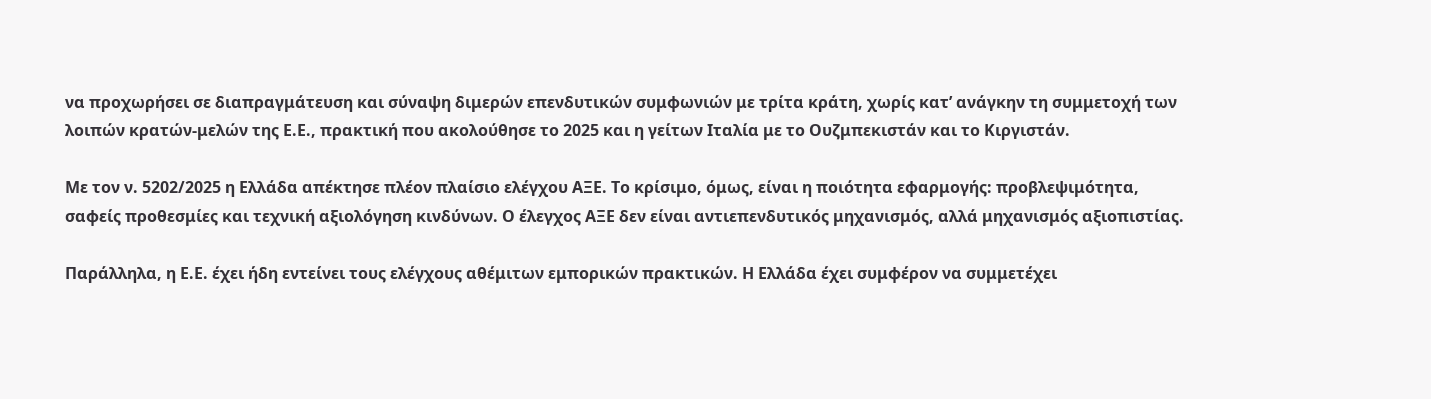να προχωρήσει σε διαπραγμάτευση και σύναψη διμερών επενδυτικών συμφωνιών με τρίτα κράτη, χωρίς κατ’ ανάγκην τη συμμετοχή των λοιπών κρατών-μελών της Ε.Ε., πρακτική που ακολούθησε το 2025 και η γείτων Ιταλία με το Ουζμπεκιστάν και το Κιργιστάν.

Με τον ν. 5202/2025 η Ελλάδα απέκτησε πλέον πλαίσιο ελέγχου ΑΞΕ. Το κρίσιμο, όμως, είναι η ποιότητα εφαρμογής: προβλεψιμότητα, σαφείς προθεσμίες και τεχνική αξιολόγηση κινδύνων. Ο έλεγχος ΑΞΕ δεν είναι αντιεπενδυτικός μηχανισμός, αλλά μηχανισμός αξιοπιστίας.

Παράλληλα, η Ε.Ε. έχει ήδη εντείνει τους ελέγχους αθέμιτων εμπορικών πρακτικών. Η Ελλάδα έχει συμφέρον να συμμετέχει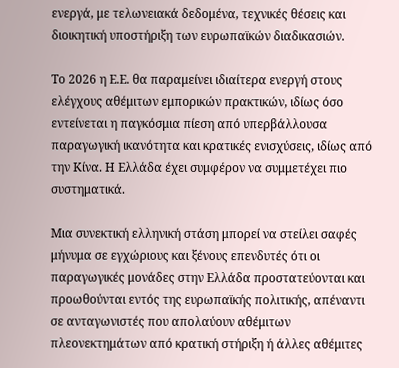ενεργά, με τελωνειακά δεδομένα, τεχνικές θέσεις και διοικητική υποστήριξη των ευρωπαϊκών διαδικασιών.

Το 2026 η Ε.Ε. θα παραμείνει ιδιαίτερα ενεργή στους ελέγχους αθέμιτων εμπορικών πρακτικών, ιδίως όσο εντείνεται η παγκόσμια πίεση από υπερβάλλουσα παραγωγική ικανότητα και κρατικές ενισχύσεις, ιδίως από την Κίνα. Η Ελλάδα έχει συμφέρον να συμμετέχει πιο συστηματικά.

Μια συνεκτική ελληνική στάση μπορεί να στείλει σαφές μήνυμα σε εγχώριους και ξένους επενδυτές ότι οι παραγωγικές μονάδες στην Ελλάδα προστατεύονται και προωθούνται εντός της ευρωπαϊκής πολιτικής, απέναντι σε ανταγωνιστές που απολαύουν αθέμιτων πλεονεκτημάτων από κρατική στήριξη ή άλλες αθέμιτες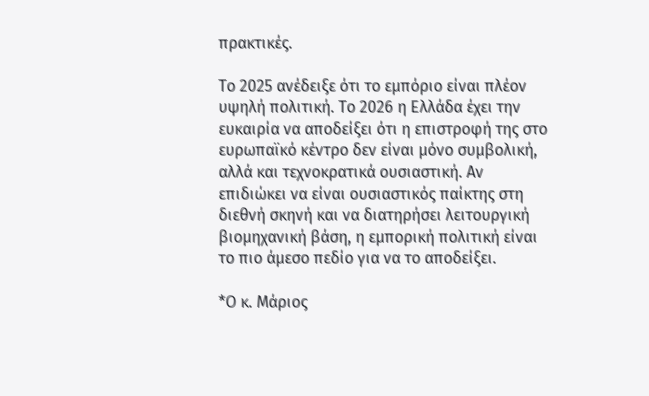πρακτικές.

Το 2025 ανέδειξε ότι το εμπόριο είναι πλέον υψηλή πολιτική. Το 2026 η Ελλάδα έχει την ευκαιρία να αποδείξει ότι η επιστροφή της στο ευρωπαϊκό κέντρο δεν είναι μόνο συμβολική, αλλά και τεχνοκρατικά ουσιαστική. Αν επιδιώκει να είναι ουσιαστικός παίκτης στη διεθνή σκηνή και να διατηρήσει λειτουργική βιομηχανική βάση, η εμπορική πολιτική είναι το πιο άμεσο πεδίο για να το αποδείξει.

*Ο κ. Μάριος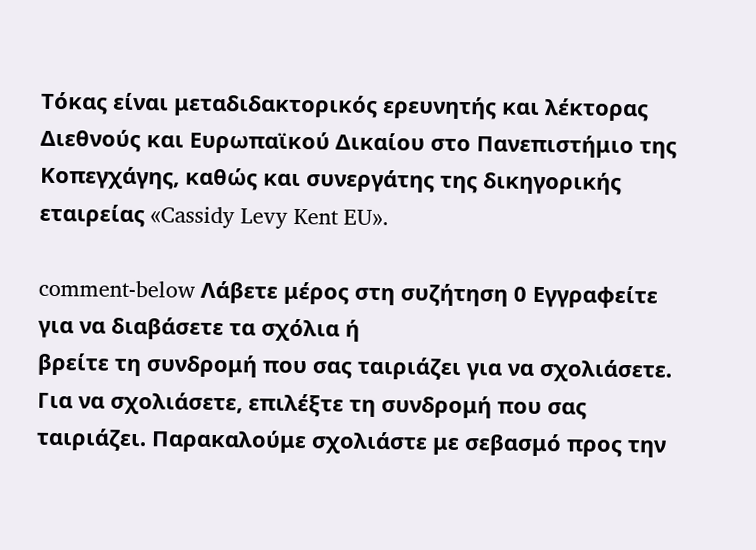Τόκας είναι μεταδιδακτορικός ερευνητής και λέκτορας Διεθνούς και Ευρωπαϊκού Δικαίου στο Πανεπιστήμιο της Κοπεγχάγης, καθώς και συνεργάτης της δικηγορικής εταιρείας «Cassidy Levy Kent EU».

comment-below Λάβετε μέρος στη συζήτηση 0 Εγγραφείτε για να διαβάσετε τα σχόλια ή
βρείτε τη συνδρομή που σας ταιριάζει για να σχολιάσετε.
Για να σχολιάσετε, επιλέξτε τη συνδρομή που σας ταιριάζει. Παρακαλούμε σχολιάστε με σεβασμό προς την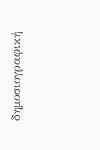δημοσιογραφική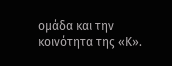ομάδα και την κοινότητα της «Κ».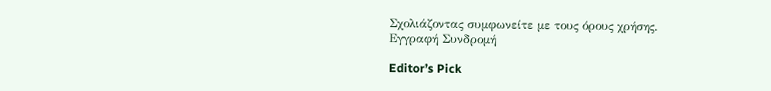Σχολιάζοντας συμφωνείτε με τους όρους χρήσης.
Εγγραφή Συνδρομή

Editor’s Pick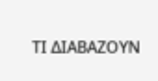ΤΙ ΔΙΑΒΑΖΟΥΝ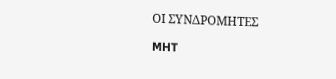ΟΙ ΣΥΝΔΡΟΜΗΤΕΣ

MHT